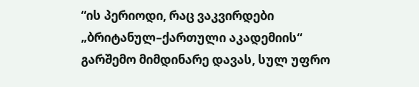“ის პერიოდი, რაც ვაკვირდები „ბრიტანულ–ქართული აკადემიის“ გარშემო მიმდინარე დავას, სულ უფრო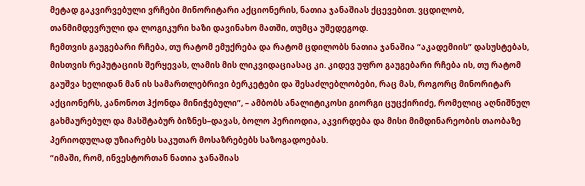მეტად გაკვირვებული ვრჩები მინორიტარი აქციონერის, ნათია ჯანაშიას ქცევებით. ვცდილობ, თანმიმდევრული და ლოგიკური ხაზი დავინახო მათში, თუმცა უშედეგოდ.
ჩემთვის გაუგებარი რჩება, თუ რატომ ემუქრება და რატომ ცდილობს ნათია ჯანაშია “აკადემიის” დასუსტებას, მისთვის რეპუტაციის შერყევას, ლამის მის ლიკვიდაციასაც კი. კიდევ უფრო გაუგებარი რჩება ის, თუ რატომ გაუშვა ხელიდან მან ის სამართლებრივი ბერკეტები და შესაძლებლობები, რაც მას, როგორც მინორიტარ აქციონერს, კანონოთ ჰქონდა მინიჭებული”, – ამბობს ანალიტიკოსი გიორგი ცუცქირიძე, რომელიც აღნიშნულ გახმაურებულ და მასშტაბურ ბიზნეს–დავას, ბოლო პერიოდია, აკვირდება და მისი მიმდინარეობის თაობაზე პერიოდულად უზიარებს საკუთარ მოსაზრებებს საზოგადოებას.
“იმაში, რომ, ინვესტორთან ნათია ჯანაშიას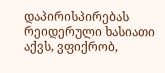დაპირისპირებას რეიდერული ხასიათი აქვს, ვფიქრობ,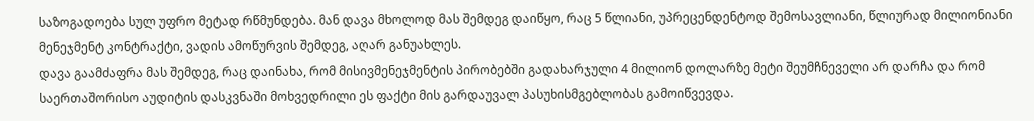საზოგადოება სულ უფრო მეტად რწმუნდება. მან დავა მხოლოდ მას შემდეგ დაიწყო, რაც 5 წლიანი, უპრეცენდენტოდ შემოსავლიანი, წლიურად მილიონიანი მენეჯმენტ კონტრაქტი, ვადის ამოწურვის შემდეგ, აღარ განუახლეს.
დავა გაამძაფრა მას შემდეგ, რაც დაინახა, რომ მისივმენეჯმენტის პირობებში გადახარჯული 4 მილიონ დოლარზე მეტი შეუმჩნეველი არ დარჩა და რომ საერთაშორისო აუდიტის დასკვნაში მოხვედრილი ეს ფაქტი მის გარდაუვალ პასუხისმგებლობას გამოიწვევდა.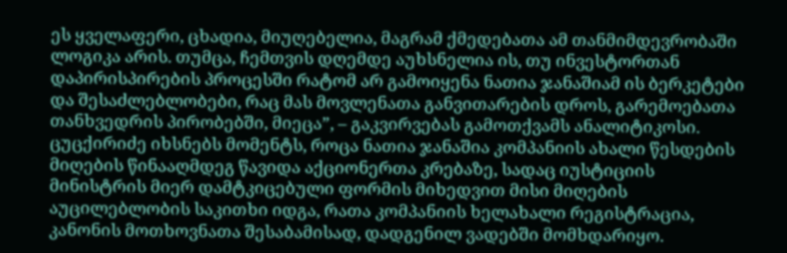ეს ყველაფერი, ცხადია, მიუღებელია, მაგრამ ქმედებათა ამ თანმიმდევრობაში ლოგიკა არის. თუმცა, ჩემთვის დღემდე აუხსნელია ის, თუ ინვესტორთან დაპირისპირების პროცესში რატომ არ გამოიყენა ნათია ჯანაშიამ ის ბერკეტები და შესაძლებლობები, რაც მას მოვლენათა განვითარების დროს, გარემოებათა თანხვედრის პირობებში, მიეცა”, – გაკვირვებას გამოთქვამს ანალიტიკოსი.
ცუცქირიძე იხსნებს მომენტს, როცა ნათია ჯანაშია კომპანიის ახალი წესდების მიღების წინააღმდეგ წავიდა აქციონერთა კრებაზე, სადაც იუსტიციის მინისტრის მიერ დამტკიცებული ფორმის მიხედვით მისი მიღების აუცილებლობის საკითხი იდგა, რათა კომპანიის ხელახალი რეგისტრაცია, კანონის მოთხოვნათა შესაბამისად, დადგენილ ვადებში მომხდარიყო.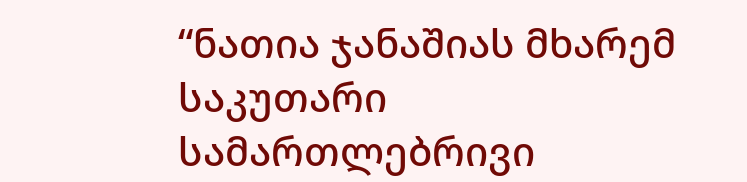“ნათია ჯანაშიას მხარემ საკუთარი სამართლებრივი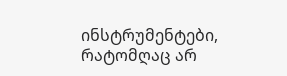ინსტრუმენტები, რატომღაც არ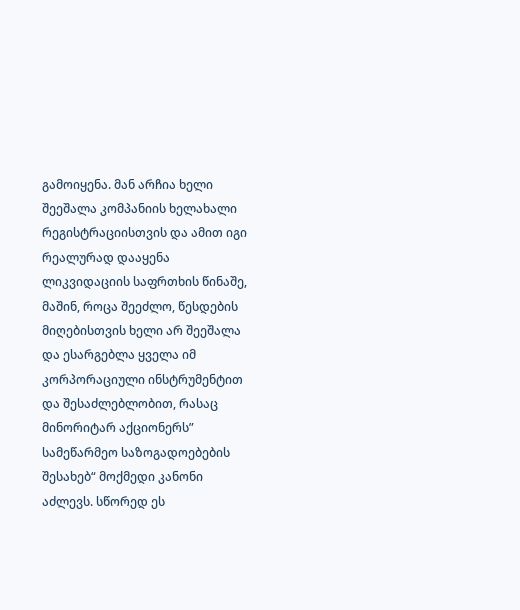გამოიყენა. მან არჩია ხელი შეეშალა კომპანიის ხელახალი რეგისტრაციისთვის და ამით იგი რეალურად დააყენა ლიკვიდაციის საფრთხის წინაშე, მაშინ, როცა შეეძლო, წესდების მიღებისთვის ხელი არ შეეშალა და ესარგებლა ყველა იმ კორპორაციული ინსტრუმენტით და შესაძლებლობით, რასაც მინორიტარ აქციონერს” სამეწარმეო საზოგადოებების შესახებ“ მოქმედი კანონი აძლევს. სწორედ ეს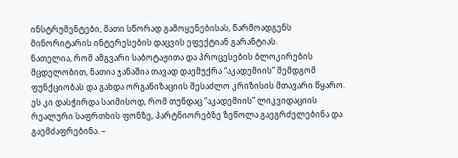ინსტრუმენტები, მათი სწორად გამოყენებისას, წარმოადგენს მინორიტარის ინტერესების დაცვის ეფექტიან გარანტიას.
ნათელია, რომ ამგვარი საბოტაჟითა და პროცესების ბლოკირების მცდელობით, ნათია ჯანაშია თავად დაემუქრა “აკადემიის” შემდგომ ფუნქციობას და გახდა ორგანიზაციის შესაძლო კრიზისის მთავარი წყარო. ეს კი დასჭირდა საიმისოდ, რომ თუნდაც “აკადემიის” ლიკვიდაციის რეალური საფრთხის ფონზე, პარტნიორებზე ზეწოლა გაეგრძელებინა და გაემძაფრებინა. –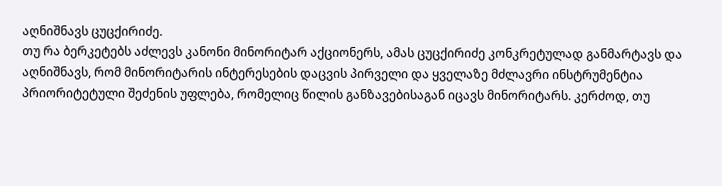აღნიშნავს ცუცქირიძე.
თუ რა ბერკეტებს აძლევს კანონი მინორიტარ აქციონერს, ამას ცუცქირიძე კონკრეტულად განმარტავს და აღნიშნავს, რომ მინორიტარის ინტერესების დაცვის პირველი და ყველაზე მძლავრი ინსტრუმენტია პრიორიტეტული შეძენის უფლება, რომელიც წილის განზავებისაგან იცავს მინორიტარს. კერძოდ, თუ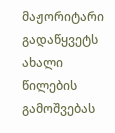მაჟორიტარი გადაწყვეტს ახალი წილების გამოშვებას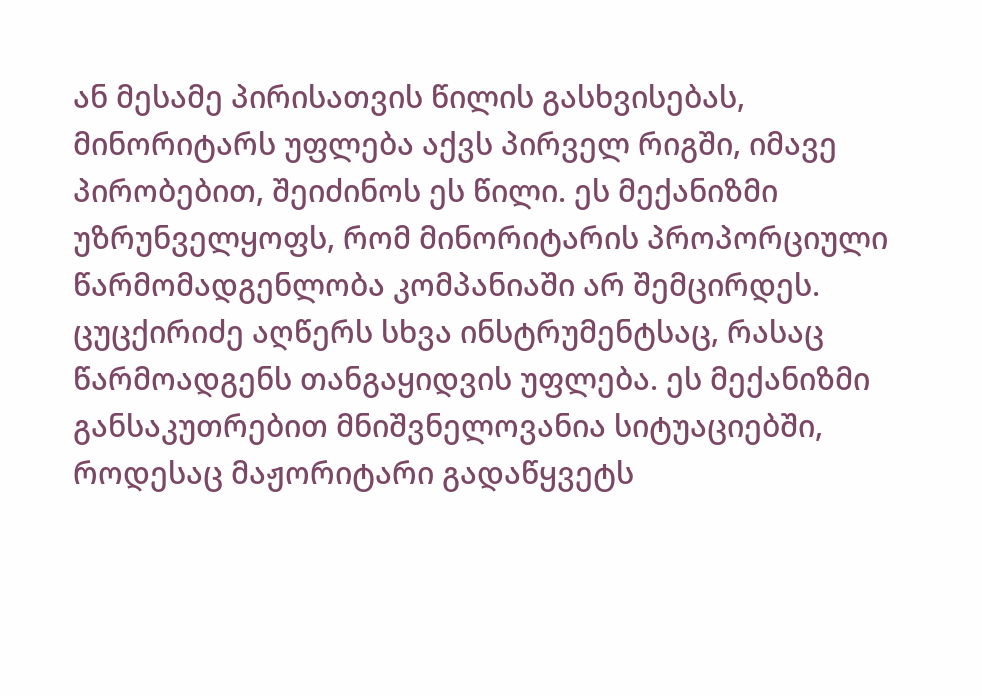ან მესამე პირისათვის წილის გასხვისებას, მინორიტარს უფლება აქვს პირველ რიგში, იმავე პირობებით, შეიძინოს ეს წილი. ეს მექანიზმი უზრუნველყოფს, რომ მინორიტარის პროპორციული წარმომადგენლობა კომპანიაში არ შემცირდეს.
ცუცქირიძე აღწერს სხვა ინსტრუმენტსაც, რასაც წარმოადგენს თანგაყიდვის უფლება. ეს მექანიზმი განსაკუთრებით მნიშვნელოვანია სიტუაციებში, როდესაც მაჟორიტარი გადაწყვეტს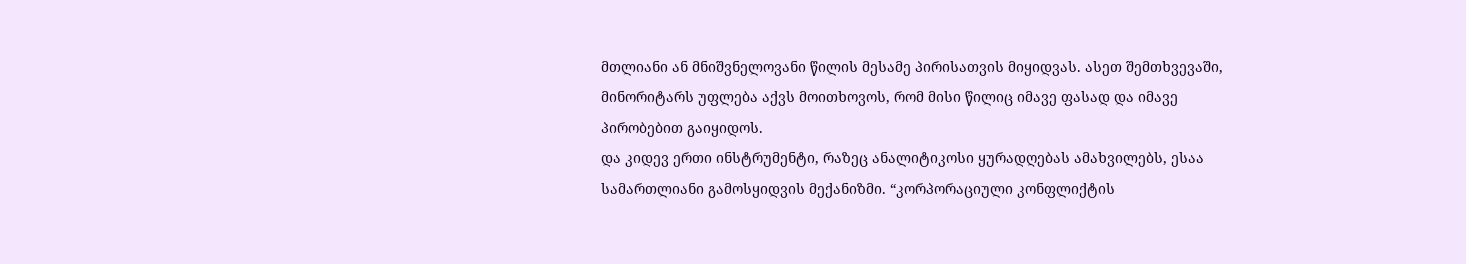მთლიანი ან მნიშვნელოვანი წილის მესამე პირისათვის მიყიდვას. ასეთ შემთხვევაში, მინორიტარს უფლება აქვს მოითხოვოს, რომ მისი წილიც იმავე ფასად და იმავე პირობებით გაიყიდოს.
და კიდევ ერთი ინსტრუმენტი, რაზეც ანალიტიკოსი ყურადღებას ამახვილებს, ესაა სამართლიანი გამოსყიდვის მექანიზმი. “კორპორაციული კონფლიქტის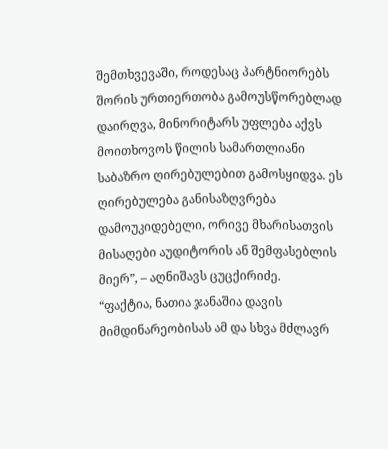შემთხვევაში, როდესაც პარტნიორებს შორის ურთიერთობა გამოუსწორებლად დაირღვა, მინორიტარს უფლება აქვს მოითხოვოს წილის სამართლიანი საბაზრო ღირებულებით გამოსყიდვა. ეს ღირებულება განისაზღვრება დამოუკიდებელი, ორივე მხარისათვის მისაღები აუდიტორის ან შემფასებლის მიერ”, – აღნიშავს ცუცქირიძე.
“ფაქტია, ნათია ჯანაშია დავის მიმდინარეობისას ამ და სხვა მძლავრ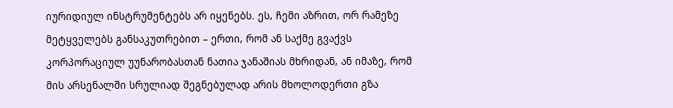იურიდიულ ინსტრუმენტებს არ იყენებს. ეს, ჩემი აზრით, ორ რამეზე მეტყველებს განსაკუთრებით – ერთი, რომ ან საქმე გვაქვს კორპორაციულ უუნარობასთან ნათია ჯანაშიას მხრიდან, ან იმაზე, რომ მის არსენალში სრულიად შეგნებულად არის მხოლოდერთი გზა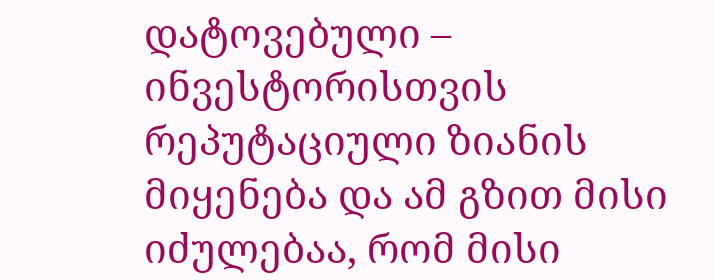დატოვებული – ინვესტორისთვის რეპუტაციული ზიანის მიყენება და ამ გზით მისი იძულებაა, რომ მისი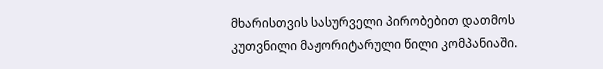მხარისთვის სასურველი პირობებით დათმოს კუთვნილი მაჟორიტარული წილი კომპანიაში.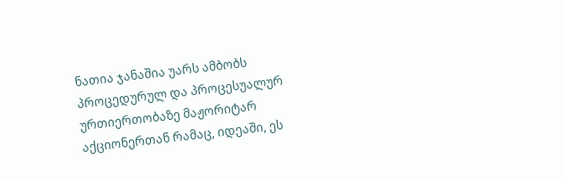ნათია ჯანაშია უარს ამბობს პროცედურულ და პროცესუალურ ურთიერთობაზე მაჟორიტარ აქციონერთან რამაც, იდეაში, ეს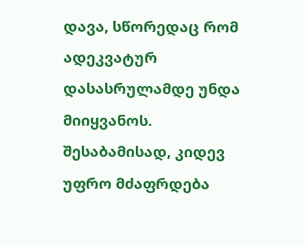დავა, სწორედაც რომ ადეკვატურ დასასრულამდე უნდა მიიყვანოს. შესაბამისად, კიდევ უფრო მძაფრდება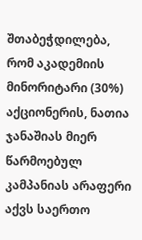შთაბეჭდილება, რომ აკადემიის მინორიტარი (30%) აქციონერის, ნათია ჯანაშიას მიერ წარმოებულ კამპანიას არაფერი აქვს საერთო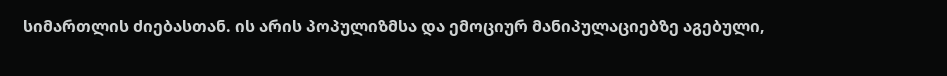სიმართლის ძიებასთან. ის არის პოპულიზმსა და ემოციურ მანიპულაციებზე აგებული,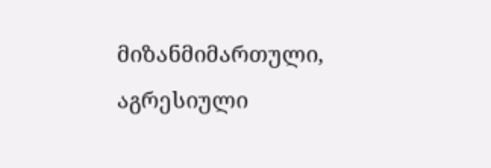მიზანმიმართული, აგრესიული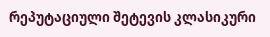რეპუტაციული შეტევის კლასიკური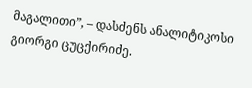მაგალითი”, – დასძენს ანალიტიკოსი გიორგი ცუცქირიძე.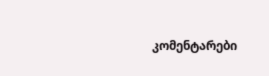კომენტარები